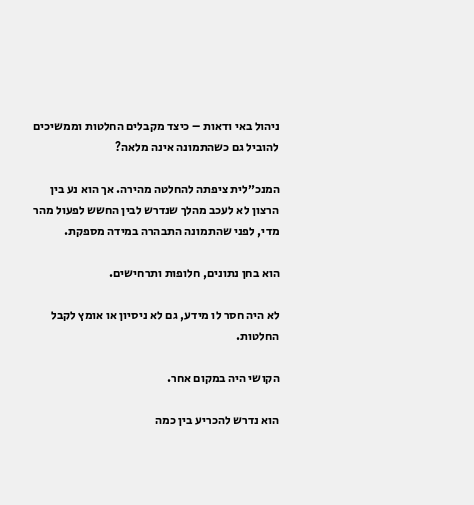ניהול באי ודאות – כיצד מקבלים החלטות וממשיכים להוביל גם כשהתמונה אינה מלאה?

המנכ״לית ציפתה להחלטה מהירה. אך הוא נע בין הרצון לא לעכב מהלך שנדרש לבין החשש לפעול מהר מדי, לפני שהתמונה התבהרה במידה מספקת.

הוא בחן נתונים, חלופות ותרחישים.

לא היה חסר לו מידע, גם לא ניסיון או אומץ לקבל החלטות.

הקושי היה במקום אחר.

הוא נדרש להכריע בין כמה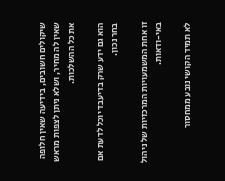שיקולים חשובים, בידיעה שאין חלופה שאין לה מחיר, ושלא ניתן לצפות מראש את כל ההשלכות.

הוא גם ידע שרק בדיעבד יוכל לדעת אם בחר נכון.

זו אחת המשמעויות המרכזיות של ניהול באי-ודאות.

לא תמיד הקושי נובע ממחסור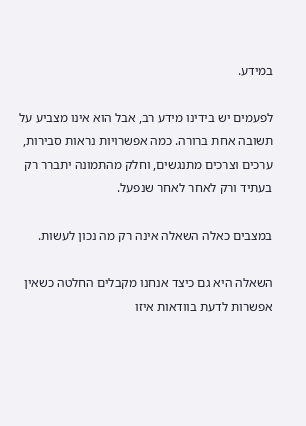במידע.

לפעמים יש בידינו מידע רב, אבל הוא אינו מצביע על תשובה אחת ברורה. כמה אפשרויות נראות סבירות, ערכים וצרכים מתנגשים, וחלק מהתמונה יתברר רק בעתיד ורק לאחר לאחר שנפעל.

במצבים כאלה השאלה אינה רק מה נכון לעשות.

השאלה היא גם כיצד אנחנו מקבלים החלטה כשאין אפשרות לדעת בוודאות איזו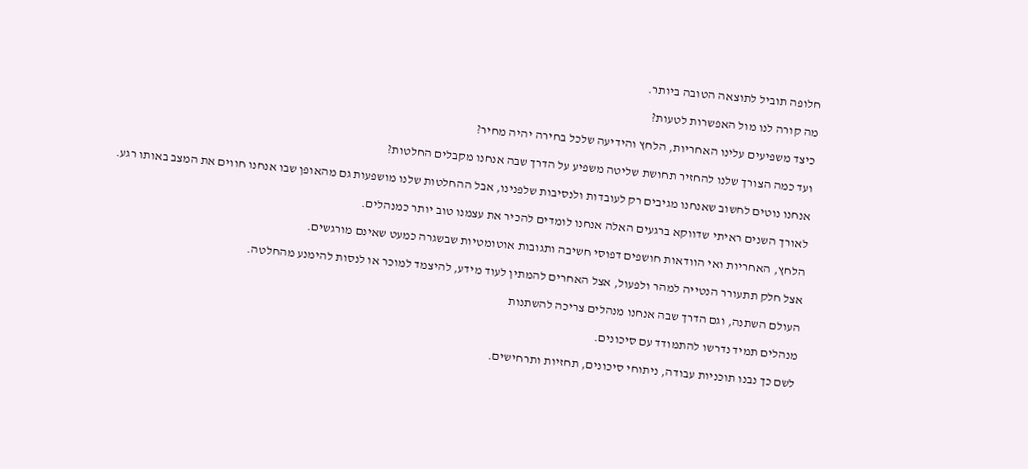חלופה תוביל לתוצאה הטובה ביותר.

מה קורה לנו מול האפשרות לטעות?

כיצד משפיעים עלינו האחריות, הלחץ והידיעה שלכל בחירה יהיה מחיר?

ועד כמה הצורך שלנו להחזיר תחושת שליטה משפיע על הדרך שבה אנחנו מקבלים החלטות?

אנחנו נוטים לחשוב שאנחנו מגיבים רק לעובדות ולנסיבות שלפנינו, אבל ההחלטות שלנו מושפעות גם מהאופן שבו אנחנו חווים את המצב באותו רגע.

לאורך השנים ראיתי שדווקא ברגעים האלה אנחנו לומדים להכיר את עצמנו טוב יותר כמנהלים.

הלחץ, האחריות ואי הוודאות חושפים דפוסי חשיבה ותגובות אוטומטיות שבשגרה כמעט שאינם מורגשים.

אצל חלק תתעורר הנטייה למהר ולפעול, אצל האחרים להמתין לעוד מידע, להיצמד למוכר או לנסות להימנע מהחלטה.

העולם השתנה, וגם הדרך שבה אנחנו מנהלים צריכה להשתנות

מנהלים תמיד נדרשו להתמודד עם סיכונים.

לשם כך נבנו תוכניות עבודה, ניתוחי סיכונים, תחזיות ותרחישים.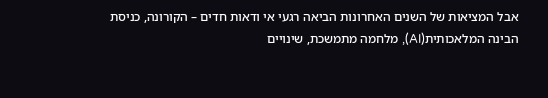אבל המציאות של השנים האחרונות הביאה רגעי אי ודאות חדים – הקורונה, כניסת הבינה המלאכותית(AI), מלחמה מתמשכת, שינויים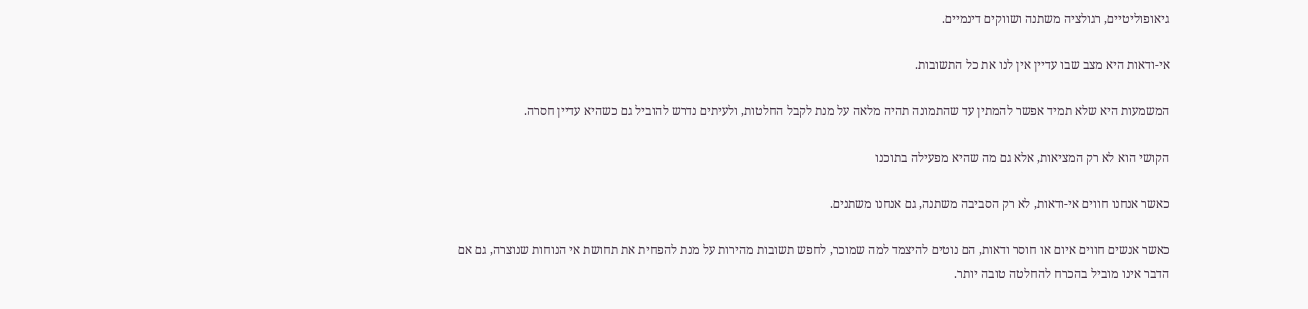גיאופוליטיים, רגולציה משתנה ושווקים דינמיים.

אי-ודאות היא מצב שבו עדיין אין לנו את כל התשובות.

המשמעות היא שלא תמיד אפשר להמתין עד שהתמונה תהיה מלאה על מנת לקבל החלטות, ולעיתים נדרש להוביל גם כשהיא עדיין חסרה.

הקושי הוא לא רק המציאות, אלא גם מה שהיא מפעילה בתוכנו

כאשר אנחנו חווים אי-ודאות, לא רק הסביבה משתנה, גם אנחנו משתנים.

כאשר אנשים חווים איום או חוסר ודאות, הם נוטים להיצמד למה שמוכר, לחפש תשובות מהירות על מנת להפחית את תחושת אי הנוחות שנוצרה, גם אם הדבר אינו מוביל בהכרח להחלטה טובה יותר.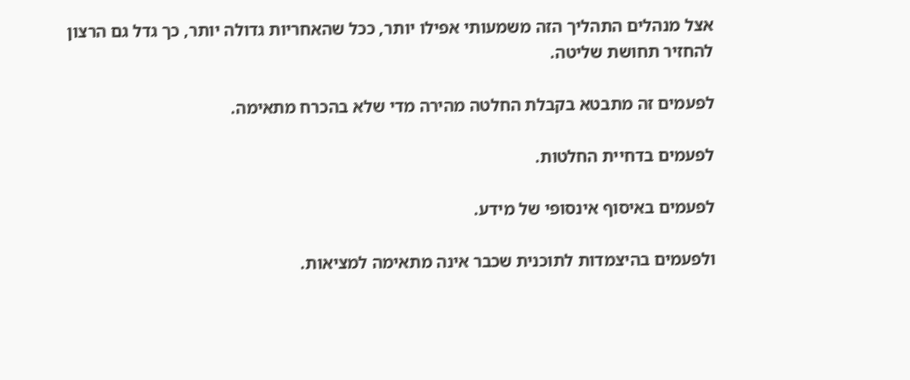אצל מנהלים התהליך הזה משמעותי אפילו יותר, ככל שהאחריות גדולה יותר, כך גדל גם הרצון להחזיר תחושת שליטה.

לפעמים זה מתבטא בקבלת החלטה מהירה מדי שלא בהכרח מתאימה.

לפעמים בדחיית החלטות.

לפעמים באיסוף אינסופי של מידע.

ולפעמים בהיצמדות לתוכנית שכבר אינה מתאימה למציאות.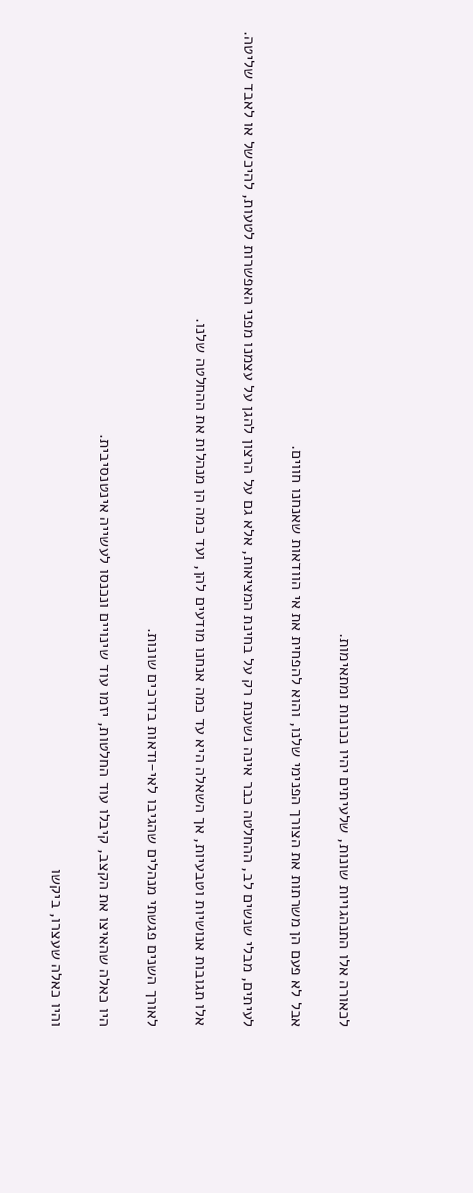לכאורה אלו התנהגויות שונות, שלעיתים יהיו נכונות ומתאימות.

אבל לא פעם הן משרתות את הצורך הפנימי שלנו, והוא להפחית את אי הוודאות שאנחנו חווים.

לעיתים, מבלי שנשים לב, ההחלטה כבר אינה נשענת רק על בחינת המציאות, אלא גם על הרצון להגן על עצמנו מפני האפשרות לטעות, להיכשל או לאבד שליטה.

אלו תגובות אנושיות וטבעיות, אך השאלה היא עד כמה אנחנו מודעים להן, ועד כמה הן מנהלות את ההחלטה שלנו.

לאורך השנים פגשתי מנהלים שהגיבו לאי-ודאות בדרכים שונות.

היו כאלה שהאיצו את הקצב, קיבלו עוד החלטות, יזמו עוד שינויים ונכנסו לעשייה אינטנסיבית.

והיו כאלה שעצרו, ביקשו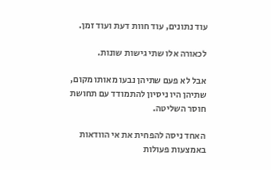עוד נתונים, עוד חוות דעת ועוד זמן.

לכאורה אלו שתי גישות שונות.

אבל לא פעם שתיהן נבעו מאותו מקום, שתיהן היו ניסיון להתמודד עם תחושת חוסר השליטה.

האחד ניסה להפחית את אי הוודאות באמצעות פעולות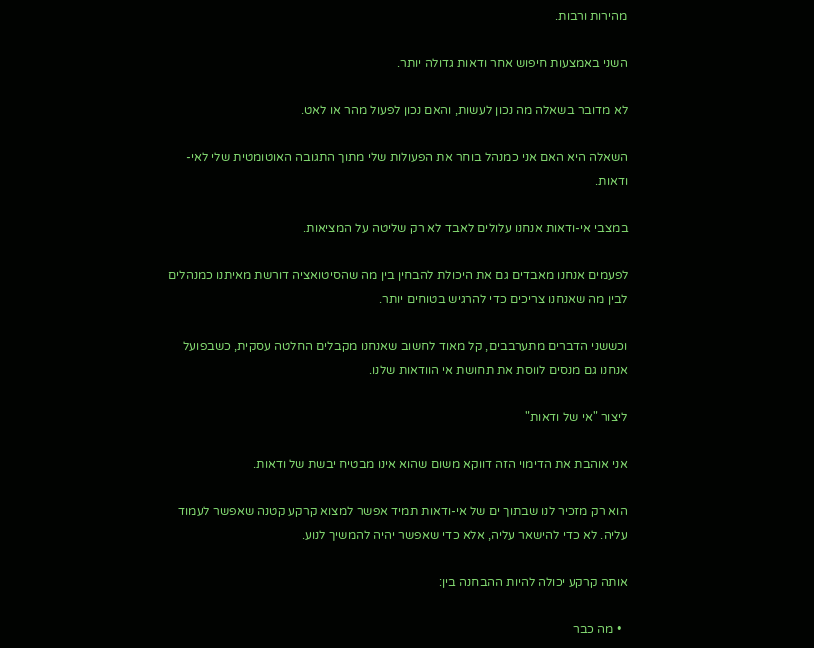מהירות ורבות.

השני באמצעות חיפוש אחר ודאות גדולה יותר.

לא מדובר בשאלה מה נכון לעשות, והאם נכון לפעול מהר או לאט.

השאלה היא האם אני כמנהל בוחר את הפעולות שלי מתוך התגובה האוטומטית שלי לאי-ודאות.

במצבי אי-ודאות אנחנו עלולים לאבד לא רק שליטה על המציאות.

לפעמים אנחנו מאבדים גם את היכולת להבחין בין מה שהסיטואציה דורשת מאיתנו כמנהלים לבין מה שאנחנו צריכים כדי להרגיש בטוחים יותר.

וכששני הדברים מתערבבים, קל מאוד לחשוב שאנחנו מקבלים החלטה עסקית, כשבפועל אנחנו גם מנסים לווסת את תחושת אי הוודאות שלנו.

ליצור "אי של ודאות"

אני אוהבת את הדימוי הזה דווקא משום שהוא אינו מבטיח יבשת של ודאות.

הוא רק מזכיר לנו שבתוך ים של אי-ודאות תמיד אפשר למצוא קרקע קטנה שאפשר לעמוד עליה. לא כדי להישאר עליה, אלא כדי שאפשר יהיה להמשיך לנוע.

אותה קרקע יכולה להיות ההבחנה בין:

  • מה כבר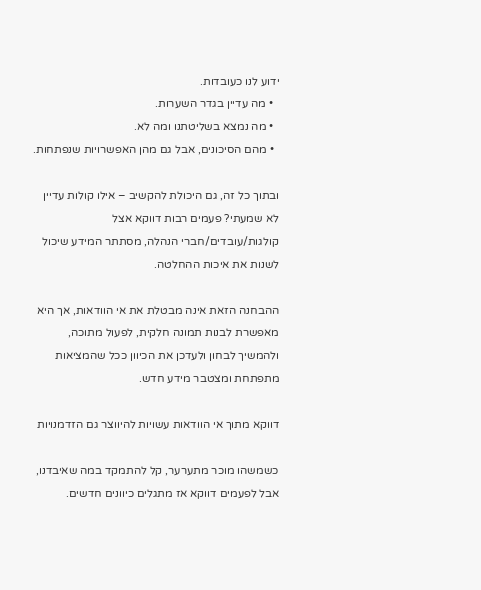ידוע לנו כעובדות.
  • מה עדיין בגדר השערות.
  • מה נמצא בשליטתנו ומה לא.
  • מהם הסיכונים, אבל גם מהן האפשרויות שנפתחות.

ובתוך כל זה, גם היכולת להקשיב – אילו קולות עדיין לא שמעתי? פעמים רבות דווקא אצל קולגות/עובדים/חברי הנהלה, מסתתר המידע שיכול לשנות את איכות ההחלטה.

ההבחנה הזאת אינה מבטלת את אי הוודאות, אך היא מאפשרת לבנות תמונה חלקית, לפעול מתוכה, ולהמשיך לבחון ולעדכן את הכיוון ככל שהמציאות מתפתחת ומצטבר מידע חדש.

דווקא מתוך אי הוודאות עשויות להיווצר גם הזדמנויות

כשמשהו מוכר מתערער, קל להתמקד במה שאיבדנו, אבל לפעמים דווקא אז מתגלים כיוונים חדשים.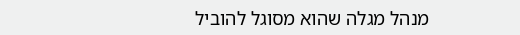מנהל מגלה שהוא מסוגל להוביל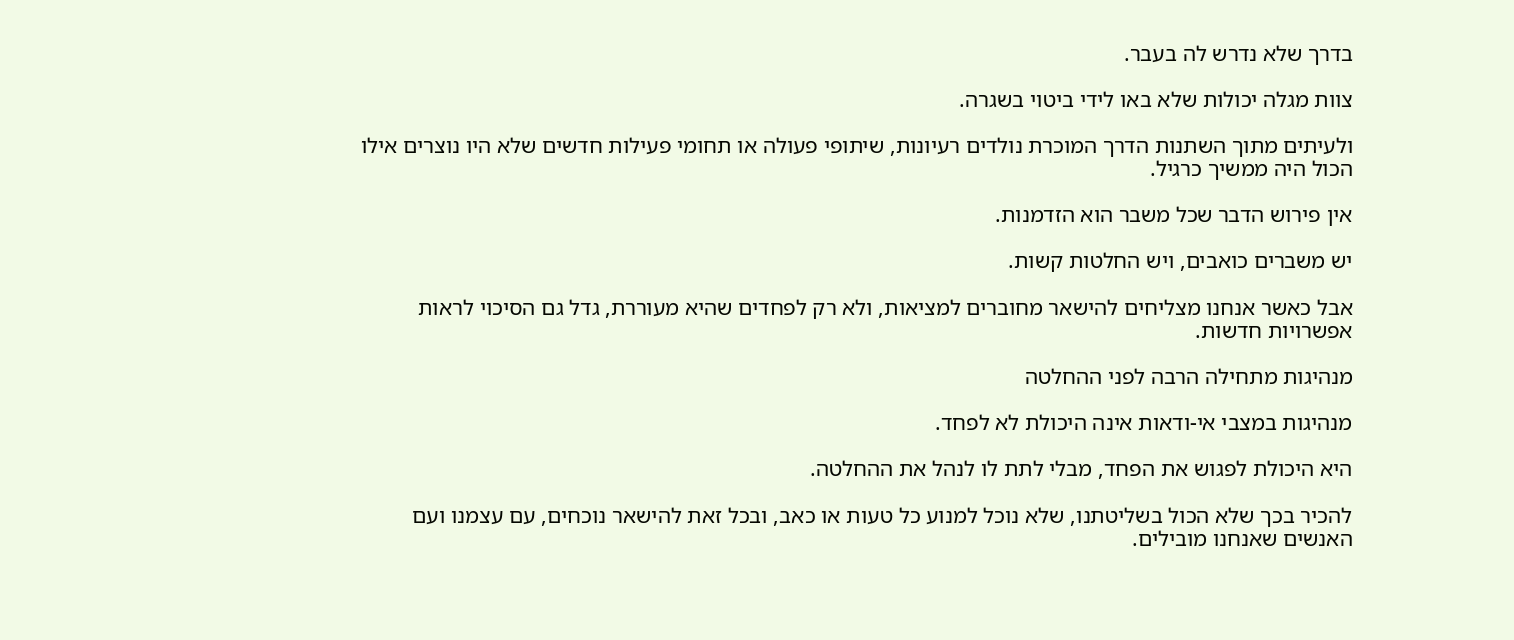בדרך שלא נדרש לה בעבר.

צוות מגלה יכולות שלא באו לידי ביטוי בשגרה.

ולעיתים מתוך השתנות הדרך המוכרת נולדים רעיונות, שיתופי פעולה או תחומי פעילות חדשים שלא היו נוצרים אילו הכול היה ממשיך כרגיל.

אין פירוש הדבר שכל משבר הוא הזדמנות.

יש משברים כואבים, ויש החלטות קשות.

אבל כאשר אנחנו מצליחים להישאר מחוברים למציאות, ולא רק לפחדים שהיא מעוררת, גדל גם הסיכוי לראות אפשרויות חדשות.

מנהיגות מתחילה הרבה לפני ההחלטה

מנהיגות במצבי אי-ודאות אינה היכולת לא לפחד.

היא היכולת לפגוש את הפחד, מבלי לתת לו לנהל את ההחלטה.

להכיר בכך שלא הכול בשליטתנו, שלא נוכל למנוע כל טעות או כאב, ובכל זאת להישאר נוכחים, עם עצמנו ועם האנשים שאנחנו מובילים.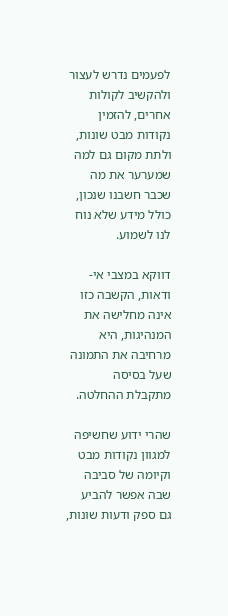לפעמים נדרש לעצור ולהקשיב לקולות אחרים, להזמין נקודות מבט שונות, ולתת מקום גם למה שמערער את מה שכבר חשבנו שנכון, כולל מידע שלא נוח לנו לשמוע.

דווקא במצבי אי-ודאות, הקשבה כזו אינה מחלישה את המנהיגות, היא מרחיבה את התמונה שעל בסיסה מתקבלת ההחלטה.

שהרי ידוע שחשיפה למגוון נקודות מבט וקיומה של סביבה שבה אפשר להביע גם ספק ודעות שונות,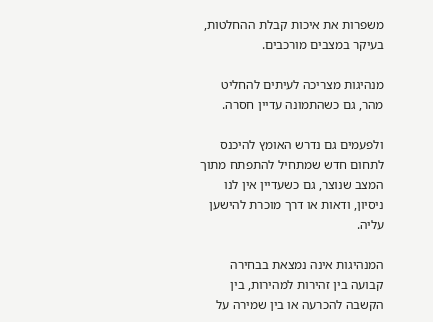משפרות את איכות קבלת ההחלטות, בעיקר במצבים מורכבים.

מנהיגות מצריכה לעיתים להחליט מהר, גם כשהתמונה עדיין חסרה.

ולפעמים גם נדרש האומץ להיכנס לתחום חדש שמתחיל להתפתח מתוך המצב שנוצר, גם כשעדיין אין לנו ניסיון, ודאות או דרך מוכרת להישען עליה.

המנהיגות אינה נמצאת בבחירה קבועה בין זהירות למהירות, בין הקשבה להכרעה או בין שמירה על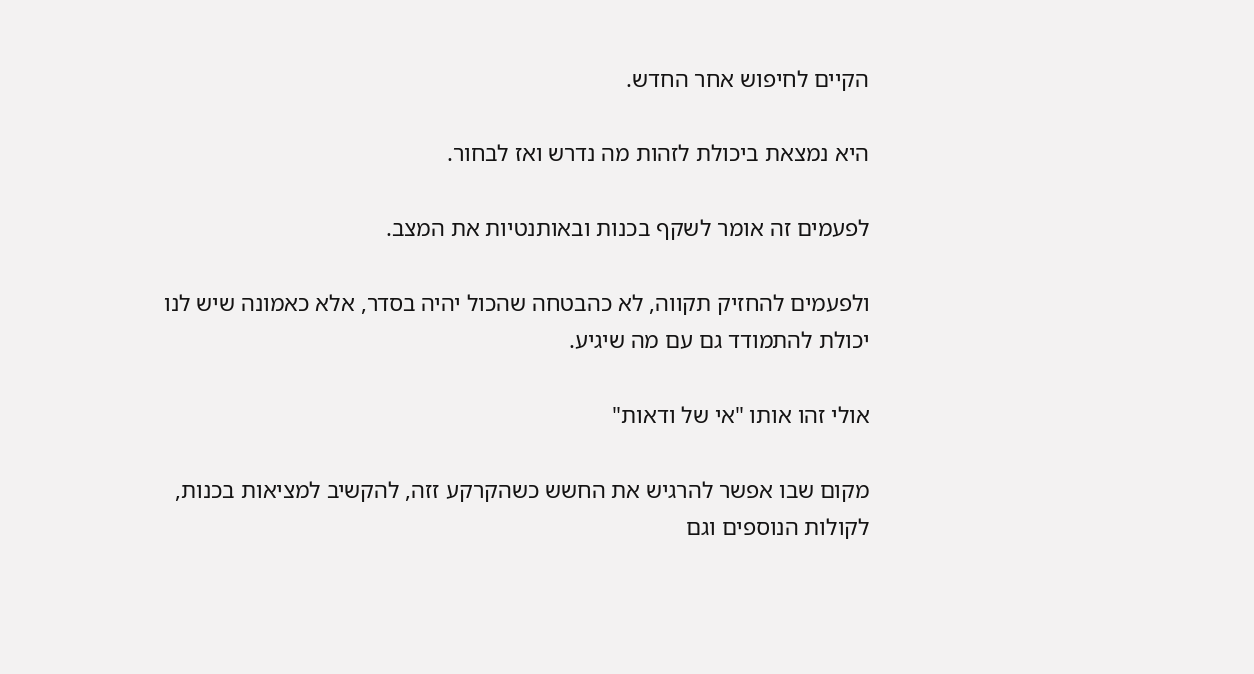הקיים לחיפוש אחר החדש.

היא נמצאת ביכולת לזהות מה נדרש ואז לבחור.

לפעמים זה אומר לשקף בכנות ובאותנטיות את המצב.

ולפעמים להחזיק תקווה, לא כהבטחה שהכול יהיה בסדר, אלא כאמונה שיש לנו יכולת להתמודד גם עם מה שיגיע.

אולי זהו אותו "אי של ודאות"

מקום שבו אפשר להרגיש את החשש כשהקרקע זזה, להקשיב למציאות בכנות, לקולות הנוספים וגם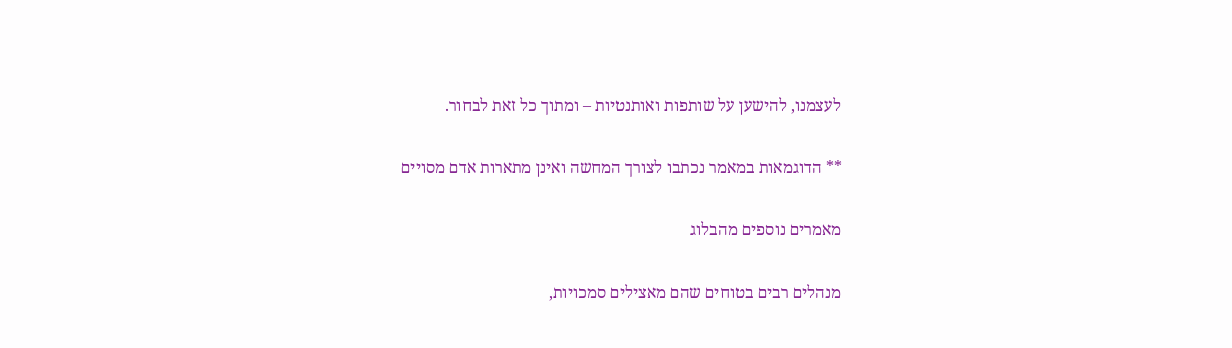לעצמנו, להישען על שותפות ואותנטיות – ומתוך כל זאת לבחור.

** הדוגמאות במאמר נכתבו לצורך המחשה ואינן מתארות אדם מסויים

מאמרים נוספים מהבלוג

מנהלים רבים בטוחים שהם מאצילים סמכויות,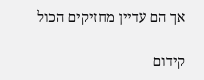אך הם עדיין מחזיקים הכול

קידום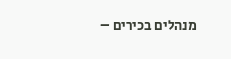מנהלים בכירים –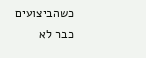כשהביצועים כבר לא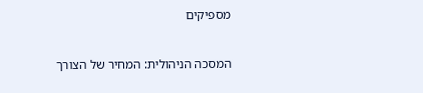מספיקים

המסכה הניהולית: המחיר של הצורך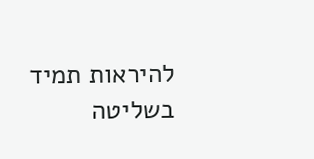להיראות תמיד בשליטה